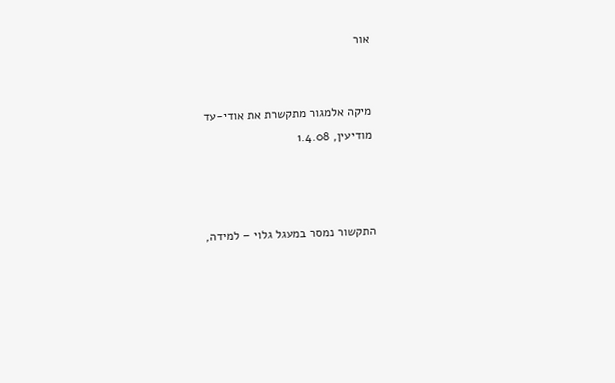אור


מיקה אלמגור מתקשרת את אודי-עד
מודיעין, 1.4.08



התקשור נמסר במעגל גלוי – למידה,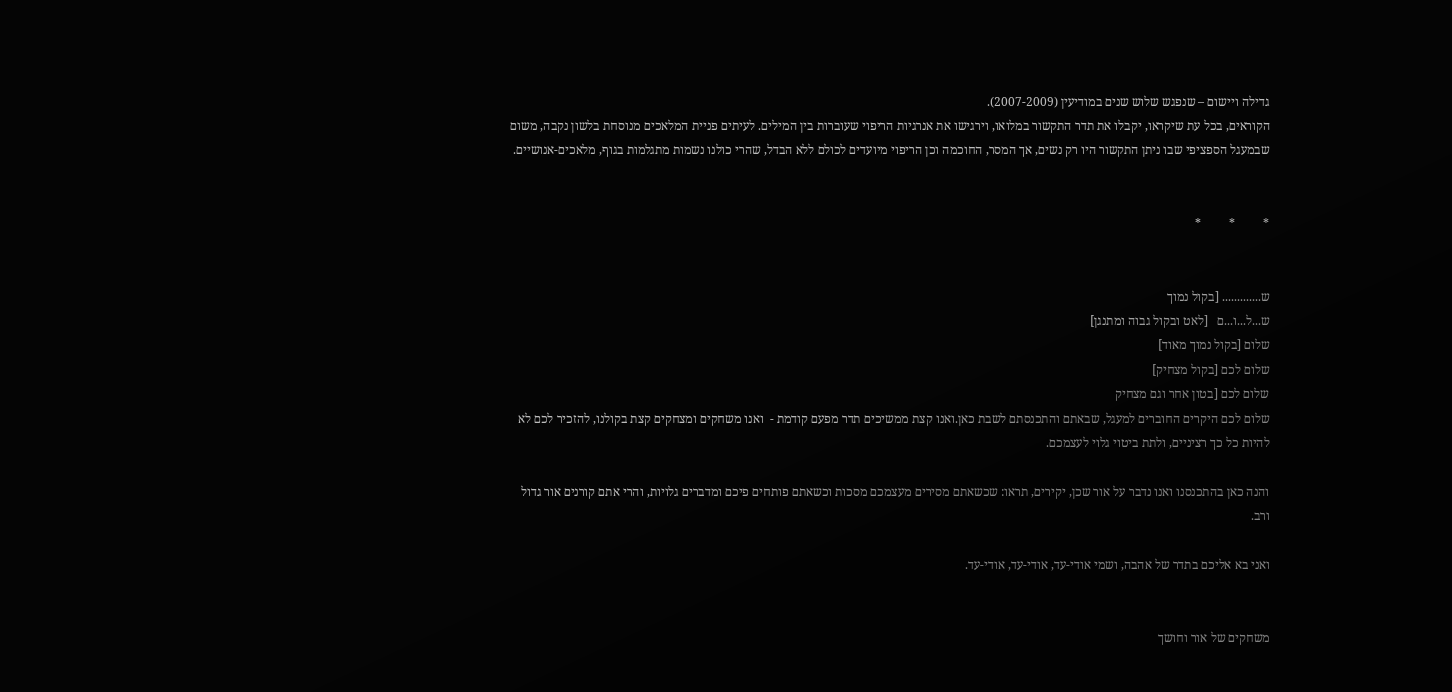גדילה ויישום – שנפגש שלוש שנים במודיעין (2007-2009).
הקוראים, בכל עת שיקראו, יקבלו את תדר התקשור במלואו, וירגישו את אנרגיות הריפוי שעוברות בין המילים. לעיתים פניית המלאכים מנוסחת בלשון נקבה, משום שבמעגל הספציפי שבו ניתן התקשור היו רק נשים, אך המסר, החוכמה וכן הריפוי מיועדים לכולם ללא הבדל, שהרי כולנו נשמות מתגלמות בגוף, מלאכים-אנושיים.


*         *         *


ש............. [בקול נמוך
ש...ל...ו...ם   [לאט ובקול גבוה ומתנגן]
שלום [בקול נמוך מאוד]
שלום לכם [בקול מצחיק]
שלום לכם [בטון אחר וגם מצחיק
שלום לכם היקרים החוברים למעגל, שבאתם והתכנסתם לשבת כאן.ואנו קצת ממשיכים תדר מפעם קודמת -  ואנו משחקים ומצחקים קצת בקולנו, להזכיר לכם לא להיות כל כך רציניים, ולתת ביטוי גלוי לעצמכם.

והנה כאן בהתכנסנו ואנו נדבר על אור שכן, יקירים, תראו: שכשאתם מסירים מעצמכם מסכות וכשאתם פותחים פיכם ומדברים גלויות, והרי אתם קורנים אור גדול ורב.

ואני בא אליכם בתדר של אהבה, ושמי אודי-עד, אודי-עד, אודי-עד.


משחקים של אור וחושך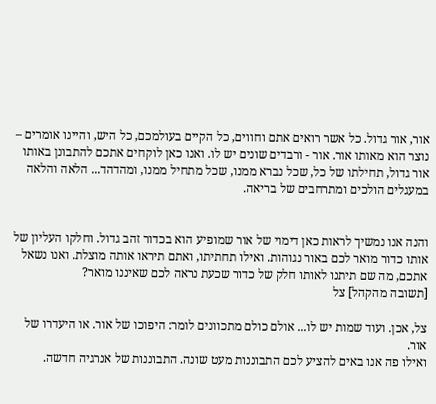אור, אור גדול. כל אשר רואים אתם וחווים, כל הקיים בעולמכם, כל היש, והיינו אומרים – נוצר הוא מאותו אור. אור - ורבדים שונים יש לו. ואנו כאן לוקחים אתכם להתבונן באותו אור גדול, תחילתו של כל, שכל נברא ממנו, שכל מתחיל ממנו, ומהדהד... הלאה והלאה במעגלים הולכים ומתרחבים של בריאה.


והנה אנו נמשיך לראות כאן דימוי של אור שמופיע הוא בכדור זהב גדול. וחלקו העליון של אותו כדור מואר לכם באור נגוהות. ואילו תחתיתו, ואתם תיראו אותה מוצלת. ואנו נשאל אתכם, מה שם תיתנו לאותו חלק של כדור שכעת נראה לכם שאיננו מואר?
[תשובה מהקהל] צל

צל, אכן. ועוד שמות יש לו... אולם כולם מתכוונים לומר: היפוכו של אור. או היעדרו של אור.
ואילו פה אנו באים להציע לכם התבוננות מעט שונה. התבוננות של אנרגיה חדשה.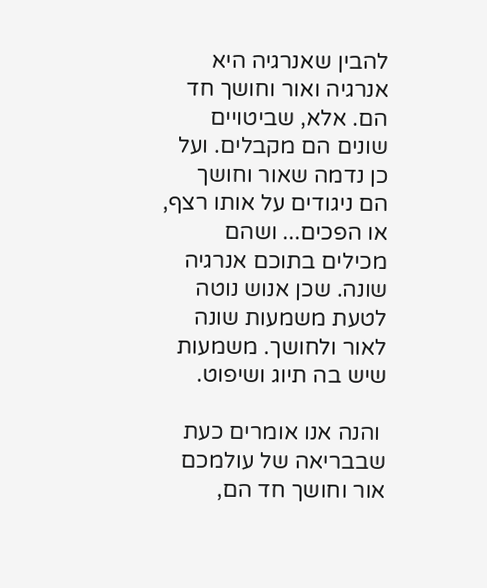להבין שאנרגיה היא אנרגיה ואור וחושך חד הם. אלא, שביטויים שונים הם מקבלים. ועל כן נדמה שאור וחושך הם ניגודים על אותו רצף, או הפכים... ושהם מכילים בתוכם אנרגיה שונה. שכן אנוש נוטה לטעת משמעות שונה לאור ולחושך. משמעות שיש בה תיוג ושיפוט.

 והנה אנו אומרים כעת שבבריאה של עולמכם אור וחושך חד הם,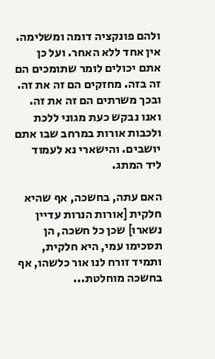ולהם פונקציה דומה ומשלימה. אין אחד ללא האחר. ועל כן אתם יכולים לומר שתומכים הם זה בזה. מחזקים הם זה את זה. ובכך משרתים הם זה את זה.
ואנו נבקש כעת מגוני ללכת ולכבות אורות במרחב שבו אתם יושבים. והישארי נא לעמוד ליד המתג.

האם עתה, בחשכה, אף שהיא חלקית [אורות הנרות עדיין נשארו] שכן כל חשכה, הן תסכימו עמי, היא חלקית, ותמיד זורח לנו אור כלשהו, אף בחשכה מוחלטת...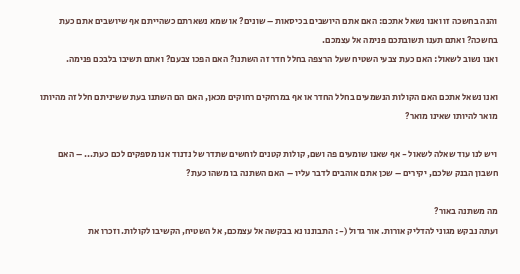והנה בחשכה זו ואנו נשאל אתכם: האם אתם היושבים בכיסאות – שונים? או שמא נשארתם כשהייתם אף שיושבים אתם כעת בחשכה? ואתם תענו תשובתכם פנימה אל עצמכם.
ואנו נשוב לשאול: האם כעת צבעי השטיח שעל הרצפה בחלל חדר זה השתנו? האם הפכו צבעם? ואתם תשיבו בלבכם פנימה.

ואנו נשאל אתכם האם הקולות הנשמעים בחלל החדר או אף במרחקים רחוקים מכאן, האם הם השתנו בעת ששיניתם חלל זה מהיותו מואר להיותו שאינו מואר?

ויש לנו עוד שאלה לשאול - אף שאנו שומעים פה ושם, קולות קטנים לוחשים שתדר של נדנוד אנו מספקים לכם כעת... – האם חשבון הבנק שלכם, יקירים – שכן אתם אוהבים לדבר עליו – האם השתנה בו משהו כעת?

מה משתנה באור?
ועתה נבקש מגוני להדליק אורות. אור גדול (-: התבוננו נא בבקשה אל עצמכם, אל השטיח, הקשיבו לקולות. וזכרו את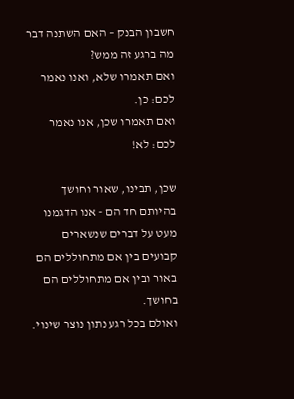חשבון הבנק – האם השתנה דבר מה ברגע זה ממש?
ואם תאמרו שלא, ואנו נאמר לכם: כן.
ואם תאמרו שכן, אנו נאמר לכם: לא!

שכן, תבינו, שאור וחושך בהיותם חד הם - אנו הדגמנו מעט על דברים שנשארים קבועים בין אם מתחוללים הם באור ובין אם מתחוללים הם בחושך.
ואולם בכל רגע נתון נוצר שינוי.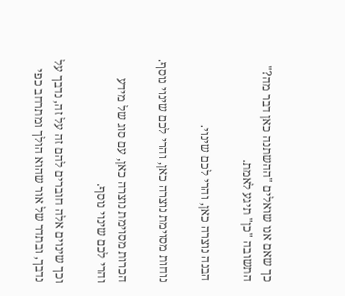כך שאם אנו שואלים "ההשתנה כאן דבר מה?" התשובה "כן" תיגע לאמת.

הבנה נוצרה כאן, והרי לכם שינוי.

נוחות מסוימת נוצרה כאן, והרי לכם שינוי נוסף.

הכרות מסוימת נוצרה כאן, עם סוג של מידע והרי לכם שינוי נוסף.

וכך שינוים אלה חוברים להם זה על זה, נדבך על נדבך, ובתדר של אור שהוא הולך ומתרחב כפי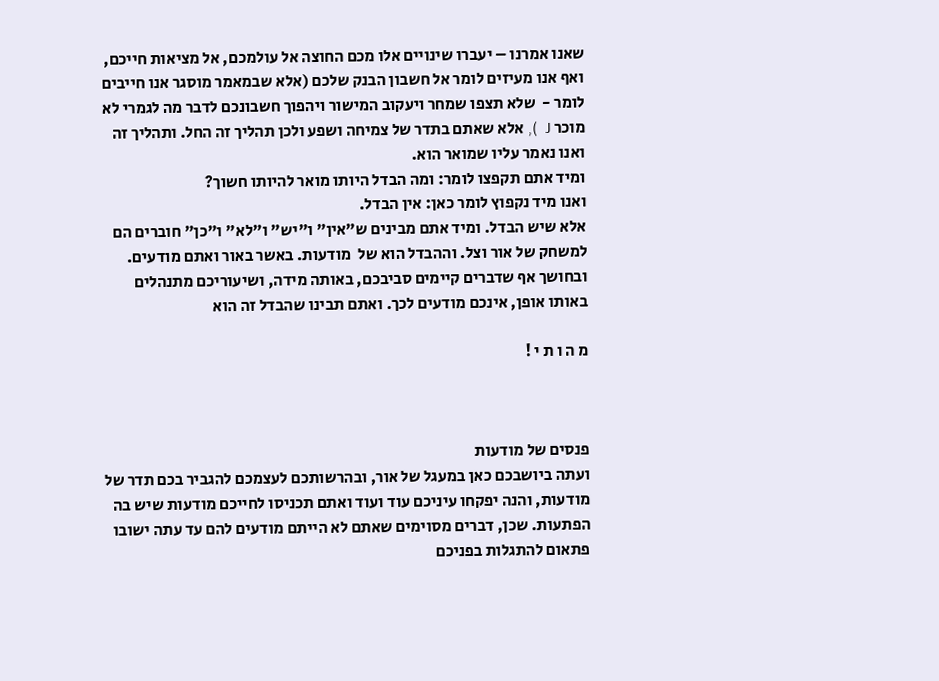שאנו אמרנו – יעברו שינויים אלו מכם החוצה אל עולמכם, אל מציאות חייכם, ואף אנו מעיזים לומר אל חשבון הבנק שלכם (אלא שבמאמר מוסגר אנו חייבים לומר -  שלא תצפו שמחר ויעקוב המישור ויהפוך חשבונכם לדבר מה לגמרי לא מוכר J  ), אלא שאתם בתדר של צמיחה ושפע ולכן תהליך זה החל. ותהליך זה ואנו נאמר עליו שמואר הוא.
ומיד אתם תקפצו לומר: ומה הבדל היותו מואר להיותו חשוך?
ואנו מיד נקפוץ לומר כאן: אין הבדל.
אלא שיש הבדל. ומיד אתם מבינים ש"אין" ו"יש" ו"לא" ו"כן" חוברים הם למשחק של אור וצל. וההבדל הוא של  מודעות. באשר באור ואתם מודעים. ובחושך אף שדברים קיימים סביבכם, באותה מידה, ושיעוריכם מתנהלים באותו אופן, אינכם מודעים לכך. ואתם תבינו שהבדל זה הוא

מ ה ו ת י !



פנסים של מודעות
ועתה ביושבכם כאן במעגל של אור, ובהרשותכם לעצמכם להגביר בכם תדר של מודעות, והנה יפקחו עיניכם עוד ועוד ואתם תכניסו לחייכם מודעות שיש בה הפתעות. שכן, דברים מסוימים שאתם לא הייתם מודעים להם עד עתה ישובו פתאום להתגלות בפניכם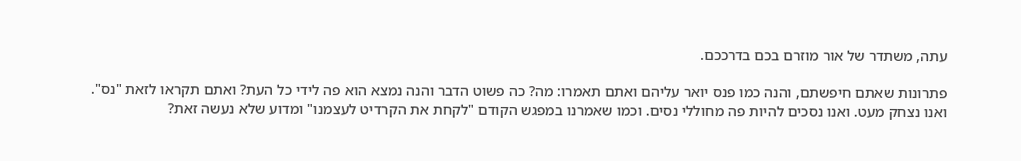עתה, משתדר של אור מוזרם בכם בדרככם.

פתרונות שאתם חיפשתם, והנה כמו פנס יואר עליהם ואתם תאמרו: מה? כה פשוט הדבר והנה נמצא הוא פה לידי כל העת? ואתם תקראו לזאת "נס". ואנו נצחק מעט. ואנו נסכים להיות פה מחוללי נסים. וכמו שאמרנו במפגש הקודם "לקחת את הקרדיט לעצמנו" ומדוע שלא נעשה זאת?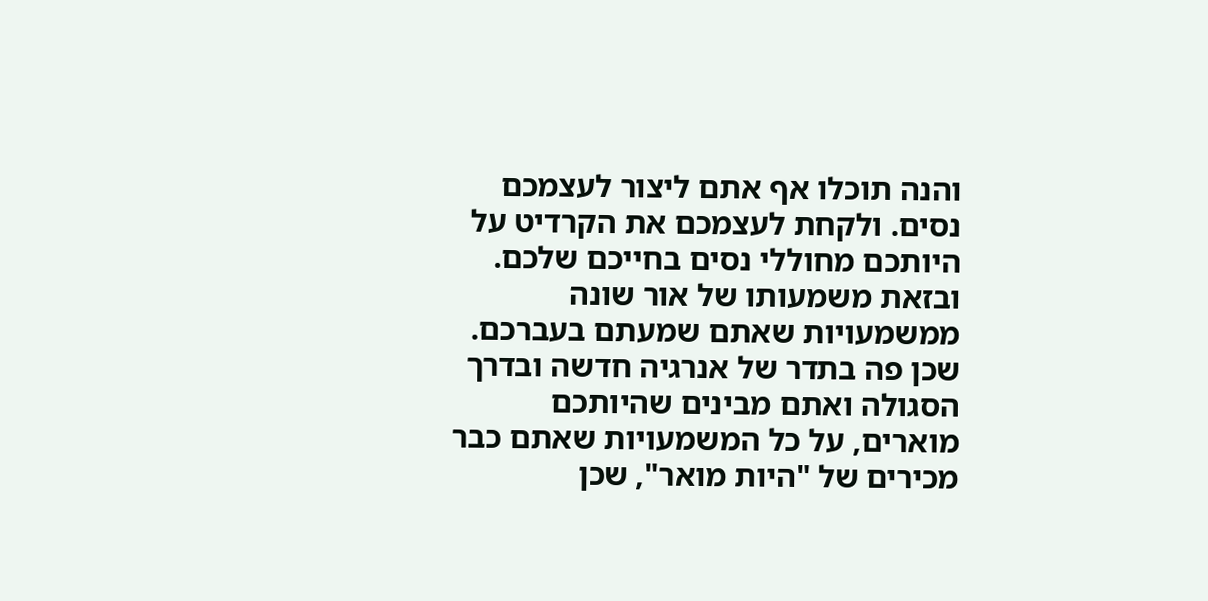והנה תוכלו אף אתם ליצור לעצמכם נסים. ולקחת לעצמכם את הקרדיט על היותכם מחוללי נסים בחייכם שלכם. ובזאת משמעותו של אור שונה ממשמעויות שאתם שמעתם בעברכם.
שכן פה בתדר של אנרגיה חדשה ובדרך הסגולה ואתם מבינים שהיותכם מוארים, על כל המשמעויות שאתם כבר מכירים של "היות מואר", שכן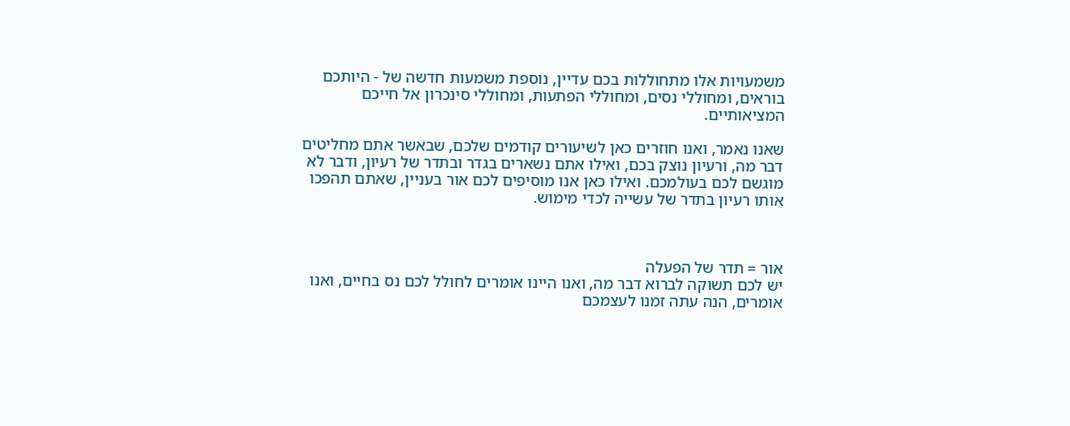משמעויות אלו מתחוללות בכם עדיין, נוספת משמעות חדשה של - היותכם בוראים, ומחוללי נסים, ומחוללי הפתעות, ומחוללי סינכרון אל חייכם המציאותיים.

שאנו נאמר, ואנו חוזרים כאן לשיעורים קודמים שלכם, שבאשר אתם מחליטים דבר מה, ורעיון נוצק בכם, ואילו אתם נשארים בגדר ובתדר של רעיון, ודבר לא מוגשם לכם בעולמכם. ואילו כאן אנו מוסיפים לכם אור בעניין, שאתם תהפכו אותו רעיון בתדר של עשייה לכדי מימוש.



אור = תדר של הפעלה
יש לכם תשוקה לברוא דבר מה, ואנו היינו אומרים לחולל לכם נס בחיים, ואנו אומרים, הנה עתה זמנו לעצמכם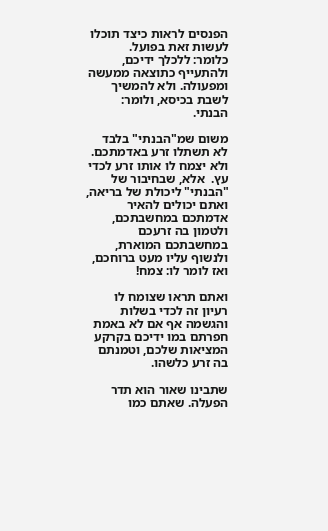הפנסים לראות כיצד תוכלו לעשות זאת בפועל.
כלומר: ללכלך ידיכם, ולהתעייף כתוצאה ממעשה ומפעולה. ולא להמשיך לשבת בכיסא, ולומר: הבנתי.

משום שמ"הבנתי" בלבד לא תשתלו זרע באדמתכם. ולא יצמח לו אותו זרע לכדי עץ.  אלא, שבחיבור של "הבנתי" ליכולת של בריאה, ואתם יכולים להאיר אדמתכם במחשבתכם, ולטמון בה זרעכם במחשבתכם המוארת, ולנשוף עליו מעט ברוחכם, ואז לומר לו: צמח!

ואתם תראו שצומח לו רעיון זה לכדי בשלות והגשמה אף אם לא באמת חפרתם במו ידיכם בקרקע המציאות שלכם, וטמנתם בה זרע כלשהו.

שתבינו שאור הוא תדר הפעלה. שאתם כמו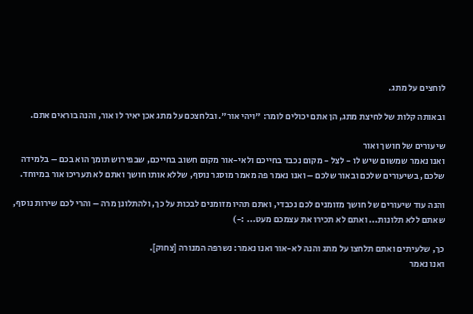לוחצים על מתג.

ובאותה קלות של לחיצת מתג, הן אתם יכולים לומר: "ויהי אור". ובלחצכם על מתג אכן יאיר לו אור, והנה בוראים אתם.

שיעורים של חושך ואור
ואנו נאמר שמשום שיש לו - לצל - מקום נכבד בחייכם ולאי-אור מקום חשוב בחייכם, שבפירוש תומך הוא בכם – בלמידה שלכם, בשיעורים שלכם ובאור שלכם – ואנו נאמר פה מאמר מוסגר נוסף, שללא אותו חושך ואתם לא תעריכו אור במיוחד.

והנה עוד שיעורים של חושך מזומנים לכם נכבדי, ואתם תהיו מזומנים לבכות על כך, ולהתלונן מרה – והרי לכם שירות נוסף, שאתם ללא תלונות... ואתם לא תכירו את עצמכם מעט... :-)

כך, שלעיתים ואתם תלחצו על מתג והנה לא-אור ואנו נאמר: נשרפה המנורה [צחוק].
ואנו נאמר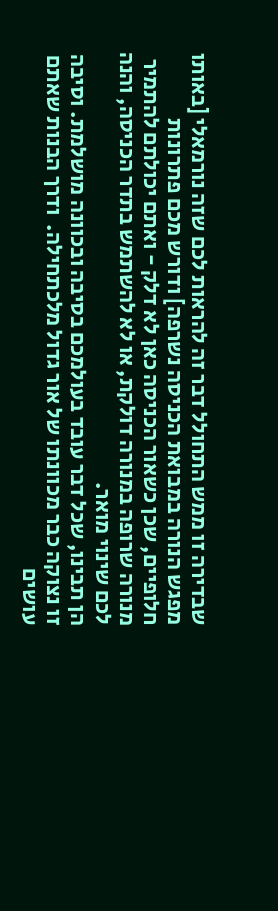שבדירה זו ממש התחולל דבר זה להראות לכם שזה נורמאלי [באותו מפגש הנורה במבואת הכניסה נשרפה] ודורש מכם פתרונות חלופיים, שכן כשאור הכניסה כאן לא דלק - ואתם יכולתם להתמיר מנורה שרופה במנורה דולקת, או לא להשתמש בתדר הכניסה, והנה לכם שינוי מואר.
הן תבינו, שכל דבר עובד בעולמכם בסיבה ובכוונה מושלמת. וסיבה זו נצוקה כבר מכוונתו של אור גדול מלכתחילה.  ודרך הבנות שאתם עושים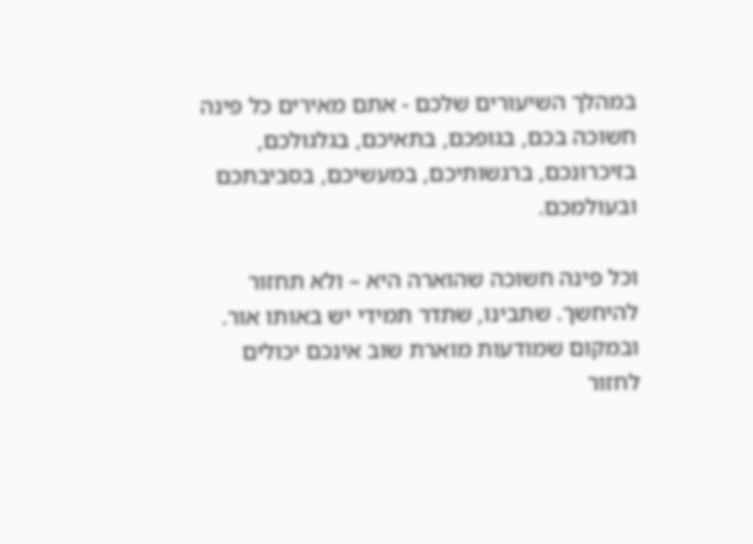במהלך השיעורים שלכם - אתם מאירים כל פינה חשוכה בכם, בגופכם, בתאיכם, בגלגולכם, בזיכרונכם, ברגשותיכם, במעשיכם, בסביבתכם ובעולמכם.

וכל פינה חשוכה שהוארה היא – ולא תחזור להיחשך. שתבינו, שתדר תמידי יש באותו אור. ובמקום שמודעות מוארת שוב אינכם יכולים לחזור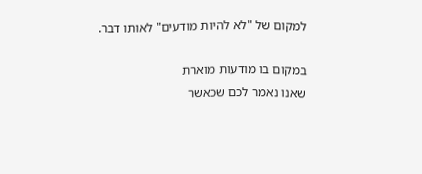למקום של "לא להיות מודעים" לאותו דבר.

במקום בו מודעות מוארת
שאנו נאמר לכם שכאשר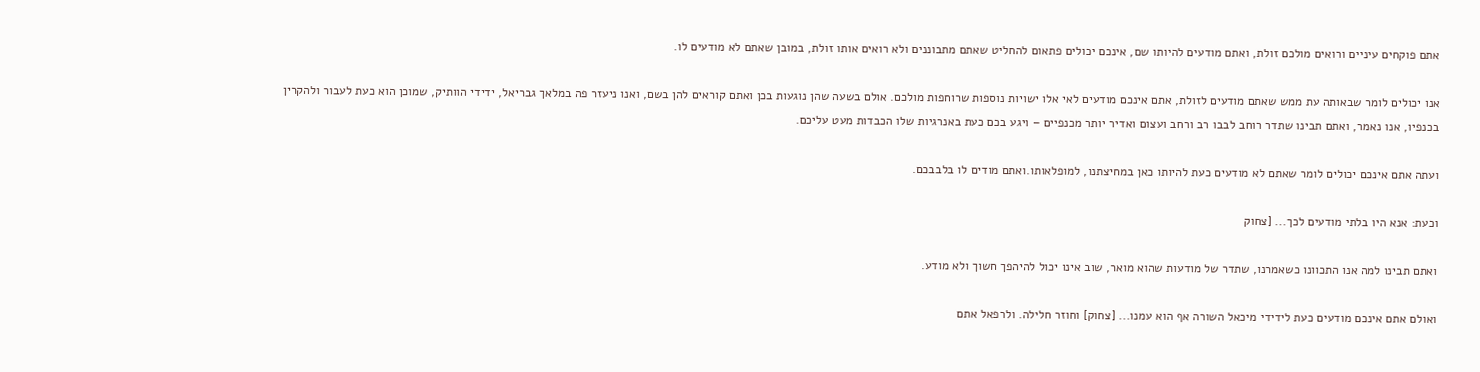אתם פוקחים עיניים ורואים מולכם זולת, ואתם מודעים להיותו שם, אינכם יכולים פתאום להחליט שאתם מתבוננים ולא רואים אותו זולת, במובן שאתם לא מודעים לו.

אנו יכולים לומר שבאותה עת ממש שאתם מודעים לזולת, אתם אינכם מודעים לאי אלו ישויות נוספות שרוחפות מולכם. אולם בשעה שהן נוגעות בכן ואתם קוראים להן בשם, ואנו ניעזר פה במלאך גבריאל, ידידי הוותיק, שמוכן הוא כעת לעבור ולהקרין בכנפיו, אנו נאמר, ואתם תבינו שתדר רוחב לבבו רב ורחב ועצום ואדיר יותר מכנפיים – ויגע בכם כעת באנרגיות שלו הכבדות מעט עליכם.

ועתה אתם אינכם יכולים לומר שאתם לא מודעים כעת להיותו כאן במחיצתנו, למופלאותו.ואתם מודים לו בלבבכם.

וכעת: אנא היו בלתי מודעים לכך... [צחוק

ואתם תבינו למה אנו התכוונו כשאמרנו, שתדר של מודעות שהוא מואר, שוב אינו יכול להיהפך חשוך ולא מודע.

ואולם אתם אינכם מודעים כעת לידידי מיכאל השורה אף הוא עמנו... [צחוק] וחוזר חלילה. ולרפאל אתם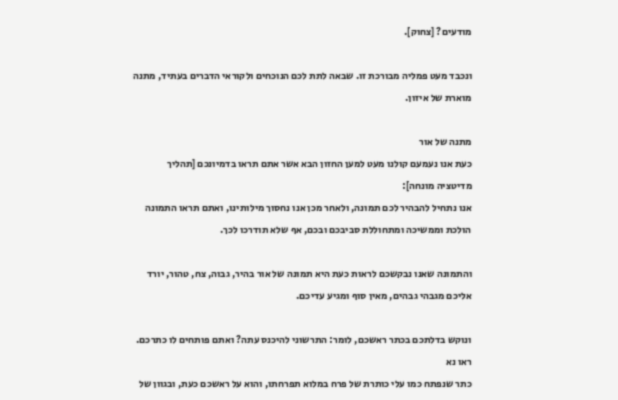מודעים? [צחוק].

ונכבד מעט פמליה מבורכת זו. שבאה לתת לכם הנוכחים ולקוראי הדברים בעתיד, מתנה מוארת של איזון.

מתנה של אור
כעת אנו נעמעם קולנו מעט למען החזון הבא אשר אתם תראו בדמיונכם [תהליך מדיטציה מונחה]:
אנו נתחיל להבהיר לכם תמונה, ולאחר מכן אנו נחסוך מילותינו, ואתם תראו התמונה הולכת וממשיכה ומתחוללת סביבכם ובכם, אף שלא תודרכו לכך.

והתמונה שאנו נבקשכם לראות כעת היא תמונה של אור בהיר, גבוה, צח, טהור, יורד אליכם מגבהי גבהים, מאין סוף ומגיע עדיכם.

ונוקש בדלתכם בכתר ראשכם, לומר: התרשוני להיכנס עתה? ואתם פותחים לו כתרכם. ראו נא
כתר שנפתח כמו עלי כותרת של פרח במלוא תפרחתו, והוא על ראשכם כעת, ובגוון של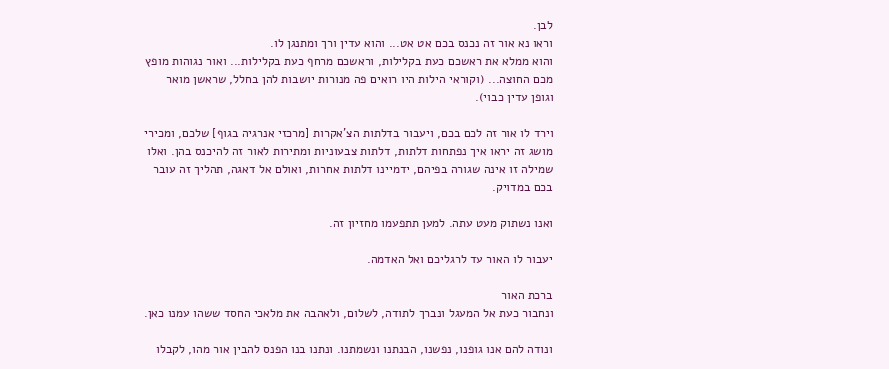לבן.
וראו נא אור זה נכנס בכם אט אט... והוא עדין ורך ומתנגן לו.
והוא ממלא את ראשכם כעת בקלילות, וראשכם מרחף כעת בקלילות... ואור נגוהות מופץ מכם החוצה... (וקוראי הילות היו רואים פה מנורות יושבות להן בחלל, שראשן מואר וגופן עדין כבוי).

וירד לו אור זה לכם בכם, ויעבור בדלתות הצ'אקרות [מרכזי אנרגיה בגוף] שלכם, ומכירי מושג זה יראו איך נפתחות דלתות, דלתות צבעוניות ומתירות לאור זה להיכנס בהן. ואלו שמילה זו אינה שגורה בפיהם, ידמיינו דלתות אחרות, ואולם אל דאגה, תהליך זה עובר בכם במדויק.

ואנו נשתוק מעט עתה. למען תתפעמו מחזיון זה.

יעבור לו האור עד לרגליכם ואל האדמה.

ברכת האור
ונחבור כעת אל המעגל ונברך לתודה, לשלום, ולאהבה את מלאכי החסד ששהו עמנו כאן.

ונודה להם אנו גופנו, נפשנו, הבנתנו ונשמתנו. ונתנו בנו הפנס להבין אור מהו, לקבלו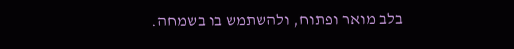בלב מואר ופתוח, ולהשתמש בו בשמחה.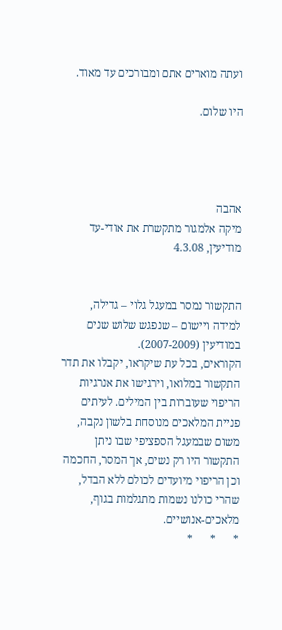ועתה מוארים אתם ומבורכים עד מאוד.

היו שלום.




אהבה
מיקה אלמגור מתקשרת את אודי-עד
מודיעין, 4.3.08


התקשור נמסר במעגל גלוי – גדילה, למידה ויישום – שנפגש שלוש שנים במודיעין (2007-2009).
הקוראים, בכל עת שיקראו, יקבלו את תדר התקשור במלואו, וירגישו את אנרגיות הריפוי שעוברות בין המילים. לעיתים פניית המלאכים מנוסחת בלשון נקבה, משום שבמעגל הספציפי שבו ניתן התקשור היו רק נשים, אך המסר, החכמה וכן הריפוי מיועדים לכולם ללא הבדל, שהרי כולנו נשמות מתגלמות בגוף, מלאכים-אנושיים.
*      *      *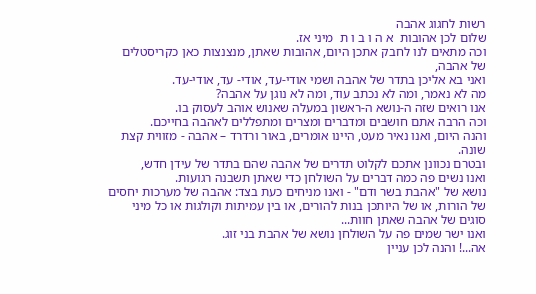רשות לחגוג אהבה
שלום לכן אהובות  א ה ו ב ו ת  מיני אז.
וכה מתאים לנו לחבק אתכן היום, אהובות שאתן, מנצנצות כאן כקריסטלים של אהבה,
ואני בא אליכן בתדר של אהבה ושמי אודי-עד, אודי- עד, אודי-עד.
מה לא נאמר, ומה לא נכתב עוד, ומה לא נוגן על אהבה?
אנו רואים שזה ה-נושא ה-ראשון במעלה שאנוש אוהב לעסוק בו.
וכה הרבה אתם חושבים ומדברים ומצרים ומתפללים לאהבה בחייכם.
והנה היום, ואנו נאיר מעט, היינו אומרים, באור ורדרד – אהבה - מזווית קצת שונה.
ובטרם נכוונן אתכם לקלוט תדרים של אהבה שהם בתדר של עידן חדש,
ואנו נשים פה כמה דברים על השולחן כדי שאתן תשבנה רגועות.
נושא של "אהבת בשר ודם" - ואנו מניחים כעת בצד: אהבה של מערכות יחסים של הורות, או של היותכן בנות להורים, או בין עמיתות וקולגות או כל מיני סוגים של אהבה שאתן חוות...
ואנו ישר שמים פה על השולחן נושא של אהבת בני זוג.
אה...! והנה לכן עניין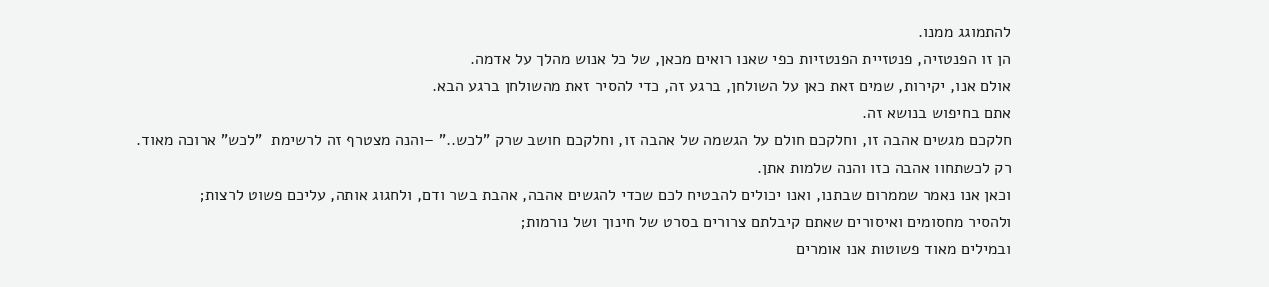להתמוגג ממנו.
הן זו הפנטזיה, פנטזיית הפנטזיות כפי שאנו רואים מכאן, של כל אנוש מהלך על אדמה.
אולם אנו, יקירות, שמים זאת כאן על השולחן, ברגע זה, כדי להסיר זאת מהשולחן ברגע הבא.
אתם בחיפוש בנושא זה.
חלקכם מגשים אהבה זו, וחלקכם חולם על הגשמה של אהבה זו, וחלקכם חושב שרק "לכש.." –והנה מצטרף זה לרשימת  "לכש" ארוכה מאוד.
רק לכשתחוו אהבה כזו והנה שלמות אתן.
וכאן אנו נאמר שממרום שבתנו, ואנו יכולים להבטיח לכם שכדי להגשים אהבה, אהבת בשר ודם, ולחגוג אותה, עליכם פשוט לרצות;
ולהסיר מחסומים ואיסורים שאתם קיבלתם צרורים בסרט של חינוך ושל נורמות;
ובמילים מאוד פשוטות אנו אומרים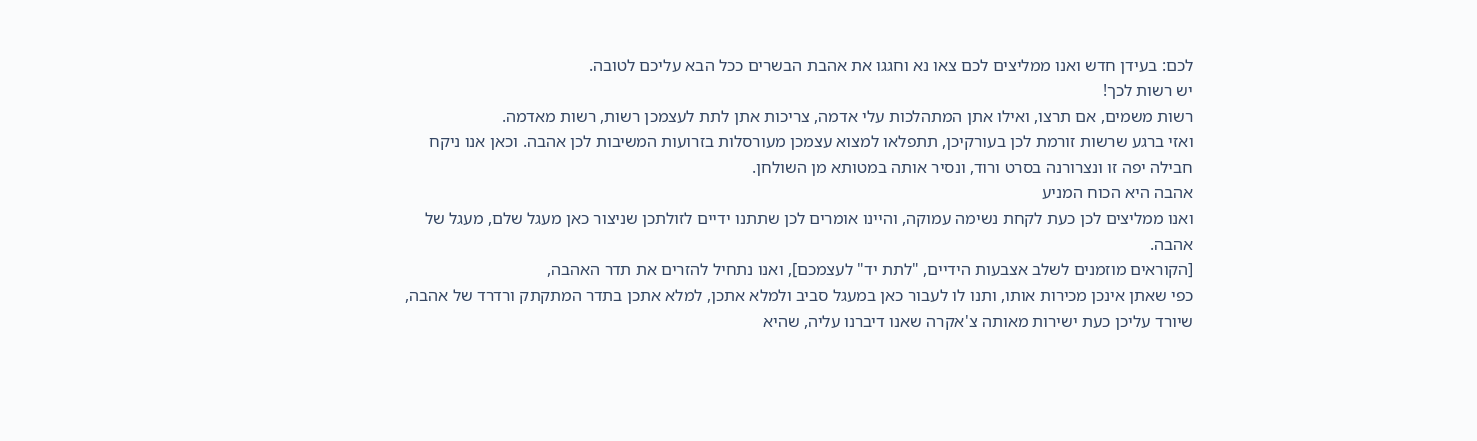לכם: בעידן חדש ואנו ממליצים לכם צאו נא וחגגו את אהבת הבשרים ככל הבא עליכם לטובה.
יש רשות לכך!
רשות משמים, אם תרצו, ואילו אתן המתהלכות עלי אדמה, צריכות אתן לתת לעצמכן רשות, רשות מאדמה.
ואזי ברגע שרשות זורמת לכן בעורקיכן, תתפלאו למצוא עצמכן מעורסלות בזרועות המשיבות לכן אהבה. וכאן אנו ניקח חבילה יפה זו ונצרורנה בסרט ורוד, ונסיר אותה במטותא מן השולחן.
אהבה היא הכוח המניע
ואנו ממליצים לכן כעת לקחת נשימה עמוקה, והיינו אומרים לכן שתתנו ידיים לזולתכן שניצור כאן מעגל שלם, מעגל של אהבה.
[הקוראים מוזמנים לשלב אצבעות הידיים, "לתת יד" לעצמכם], ואנו נתחיל להזרים את תדר האהבה,
כפי שאתן אינכן מכירות אותו, ותנו לו לעבור כאן במעגל סביב ולמלא אתכן, למלא אתכן בתדר המתקתק ורדרד של אהבה, שיורד עליכן כעת ישירות מאותה צ'אקרה שאנו דיברנו עליה, שהיא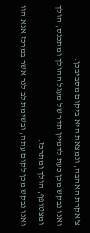צ'אקרת האהבה, ונמצאת היא ביקום מסביבכן.
ואנו נבקש מכן כעת לדמיין תדר של מעגל ההולך ומתכנס, הולך ומצטופף, הולך ומתרכז.
ואנו נבקש מכן לקום עתה, ובשימת לב לנר אשר במרכז אנא הוו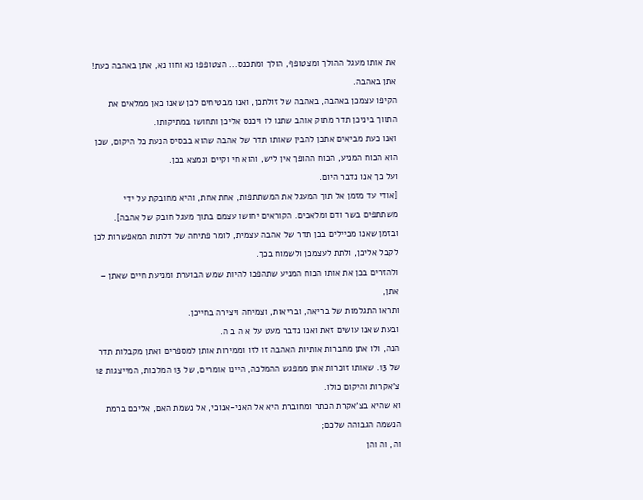את אותו מעגל ההולך ומצטופף, הולך ומתכנס... הצטופפו נא וחוו נא, אתן באהבה כעת!
אתן באהבה.
הקיפו עצמכן באהבה, באהבה של זולתכן, ואנו מבטיחים לכן שאנו כאן ממלאים את התווך ביניכן תדר מתוק אוהב שתנו לו ויכנס אליכן ותחושו במתיקותו.
ואנו כעת מביאים אתכן להבין שאותו תדר של אהבה שהוא בבסיס הנעת כל היקום, שכן הוא הכוח המניע, הכוח ההופך אין ליש, והוא חי וקיים ונמצא בכן.
ועל כך אנו נדבר היום.
[אודי עד מזמן אל תוך המעגל את המשתתפות, אחת אחת, והיא מחובקת על ידי משתתפים בשר ודם ומלאכים. הקוראים יחושו עצמם בתוך מעגל חובק של אהבה].
ובזמן שאנו מכיילים בכן תדר של אהבה עצמית, לומר פתיחה של דלתות המאפשרות לכן לקבל אליכן, ולתת לעצמכן ולשמוח בכך.
ולהזרים בכן את אותו הכוח המניע שתהפכו להיות שמש הבוערת ומניעת חיים שאתן – אתן,
ותראו התגלמות של בריאה, ובריאות, וצמיחה ויצירה בחייכן.
ובעת שאנו עושים זאת ואנו נדבר מעט על א ה ב ה.
הנה, ולו אתן מחברות אותיות האהבה זו לזו וממירות אותן למספרים ואתן מקבלות תדר של 13. שאותו זוכרות אתן ממפגש ההמלכה, היינו אומרים, של 13 המלכות, המייצגות 12 צ'אקרות והיקום כולו.
וא שהיא בצ'אקרת הכתר ומחוברת היא אל האני-אנוכי, אל נשמת האם, אליכם ברמת הנשמה הגבוהה שלכם;
וה, וה והן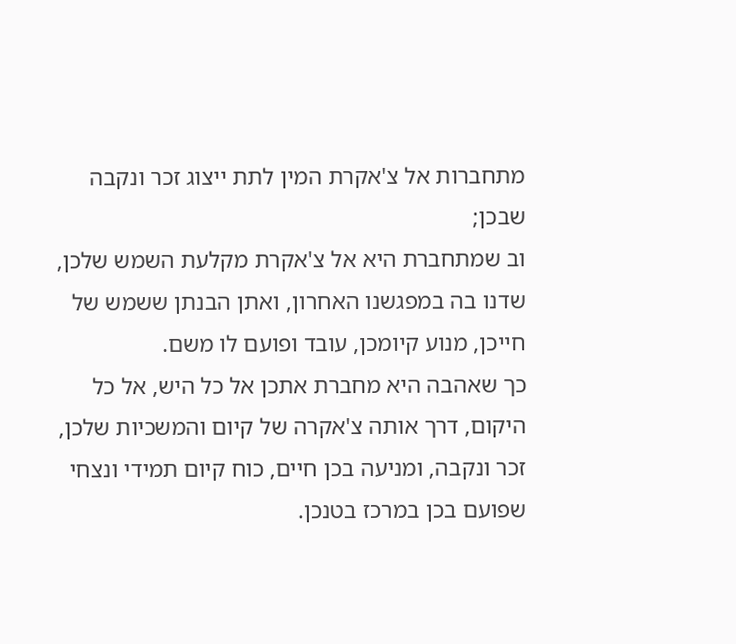מתחברות אל צ'אקרת המין לתת ייצוג זכר ונקבה שבכן;
וב שמתחברת היא אל צ'אקרת מקלעת השמש שלכן, שדנו בה במפגשנו האחרון, ואתן הבנתן ששמש של חייכן, מנוע קיומכן, עובד ופועם לו משם.
כך שאהבה היא מחברת אתכן אל כל היש, אל כל היקום, דרך אותה צ'אקרה של קיום והמשכיות שלכן, זכר ונקבה, ומניעה בכן חיים, כוח קיום תמידי ונצחי שפועם בכן במרכז בטנכן.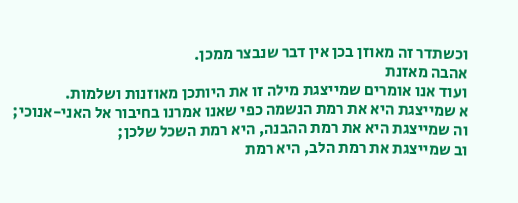וכשתדר זה מאוזן בכן אין דבר שנבצר ממכן.
אהבה מאזנת
ועוד אנו אומרים שמייצגת מילה זו את היותכן מאוזנות ושלמות.
א שמייצגת היא את רמת הנשמה כפי שאנו אמרנו בחיבור אל האני-אנוכי;
וה שמייצגת היא את רמת ההבנה, היא רמת השכל שלכן;
וב שמייצגת את רמת הלב, היא רמת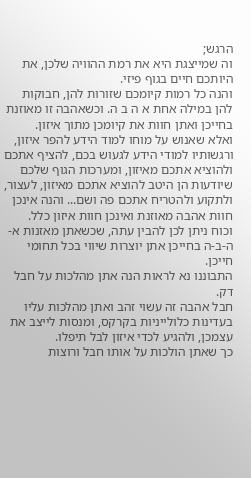הרגש;
וה שמייצגת היא את רמת ההוויה שלכן, את היותכם חיים בגוף פיזי.
והנה כל רמות קיומכם שזורות להן, חבוקות להן במילה אחת א ה ב ה. וכשאהבה זו מאוזנת בחייכן ואתן חוות את קיומכן מתוך איזון.
ואלא שאנוש על מוחו למוד הידע להפר איזון, ורגשותיו למודי הידע לגעוש בכם, להציף אתכם ולהוציא אתכם מאיזון, ומערכות הגוף שלכם שיודעות הן היטב להוציא אתכם מאיזון, לעצור, ולתקוע ולהטריח אתכם פה ושם... והנה אינכן חוות אהבה מאוזנת ואינכן חוות איזון כלל.
וכוח ניתן לכן להבין עתה, שכשאתן מאזנות א-ה-ב-ה בחייכן אתן יוצרות שיווי בכל תחומי חייכן.
התבוננו נא לראות הנה אתן מהלכות על חבל דק.
חבל אהבה זה עשוי זהב ואתן מהלכות עליו בעדינות כלולייניות בקרקס, ומנסות לייצב את עצמכן, ולהגיע לכדי איזון לבל תיפלו.
כך שאתן הולכות על אותו חבל ורוצות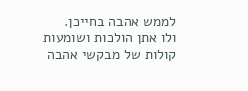לממש אהבה בחייכן.
ולו אתן הולכות ושומעות קולות של מבקשי אהבה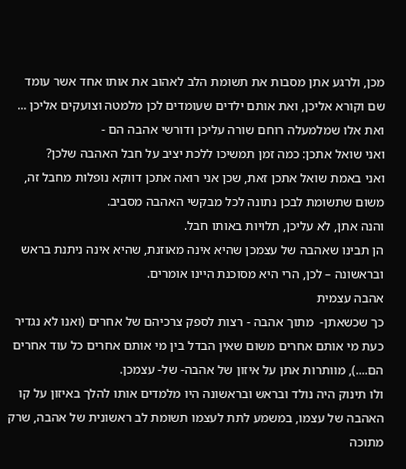מכן, ולרגע אתן מסבות את תשומת הלב לאהוב את אותו אחד אשר עומד שם וקורא אליכן, ואת אותם ילדים שעומדים לכן מלמטה וצועקים אליכן ... ואת אלו שמלמעלה רוחם שורה עליכן ודורשי אהבה הם -
ואני שואל אתכן: כמה זמן תמשיכו ללכת יציב על חבל האהבה שלכן?
ואני באמת שואל אתכן זאת, שכן אני רואה אתכן דווקא נופלות מחבל זה, משום שתשומת לבכן נתונה לכל מבקשי האהבה מסביב.
והנה אתן, לא עליכן, תלויות באותו חבל.
הן תבינו שאהבה של עצמכן שהיא אינה מאוזנת, שהיא אינה ניתנת בראש ובראשונה – לכן, הרי היא מסוכנת היינו אומרים.
אהבה עצמית
כך שכשאתן-  מתוך אהבה - רצות לספק צרכיהם של אחרים (ואנו לא נגדיר כעת מי אותם אחרים משום שאין הבדל בין מי אותם אחרים כל עוד אחרים הם....), מוותרות אתן על איזון של אהבה- של- עצמכן.
ולו תינוק היה נולד ובראש ובראשונה היו מלמדים אותו להלך באיזון על קו האהבה של עצמו, במשמע לתת לעצמו תשומת לב ראשונית של אהבה, שרק מתוכה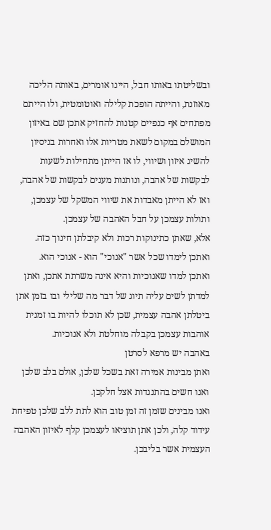ובשליטתו באותו חבל, היינו אומרים, באותה הליכה מאוזנת, והייתה הופכת קלילה ואוטומטית, ולו הייתם מפתחים אף כנפיים קטנות להחזיק אתכן שם באיזון המושלם במקום לשאת מטריות אלו ואחרות בניסיון להשיג איזון ושיווי, לו אז הייתן מתחילות לשעות לבקשות של אהבה, ונותנות מענים לבקשות של אהבה, ואז לא הייתן מאבדות את שיווי המשקל של עצמכן, ותולות עצמכן על חבל האהבה של עצמכן.
אלא, שאתן כתינוקות רכות ולא קיבלתן חינוך כזה.
ואתכן לימדו שכל אשר "אנוכי" הוא - אנוכי הוא.
ואתכן למדו שאנוכיות והיא אינה משרתת אתכן, ואתן למדתן לשים עליה תיוג של דבר מה שלילי ובו בזמן אתן ביטלתן אהבה עצמית, שכן לא תוכלו להיות בו זמנית אוהבות עצמכן בקבלה מוחלטת ולא אנוכיות.
באהבה יש מרפא לסרטן
ואתן מבינות אמירה זאת בשכל שלכן, אולם בלב שלכן ואנו חשים בהתנגדות אצל חלקכן.
ואנו מבינים שזמן זה זמן טוב הוא לתת ללב שלכן טפיחת עידוד קלה, ולכן אתן תוציאו לעצמכן קלף לאיזון האהבה העצמית אשר בליבכן.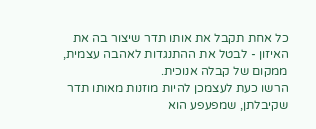כל אחת תקבל את אותו תדר שיצור בה את האיזון - לבטל את ההתנגדות לאהבה עצמית, ממקום של קבלה אנוכית.
הרשו כעת לעצמכן להיות מוזנות מאותו תדר שקיבלתן, שמפעפע הוא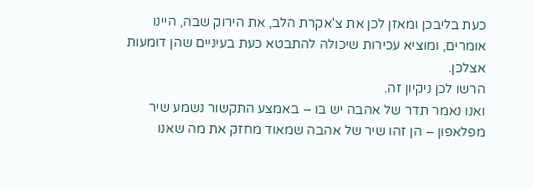כעת בליבכן ומאזן לכן את צ'אקרת הלב, את הירוק שבה, היינו אומרים, ומוציא עכירות שיכולה להתבטא כעת בעיניים שהן דומעות אצלכן.
הרשו לכן ניקיון זה.
ואנו נאמר תדר של אהבה יש בו – באמצע התקשור נשמע שיר מפלאפון – הן זהו שיר של אהבה שמאוד מחזק את מה שאנו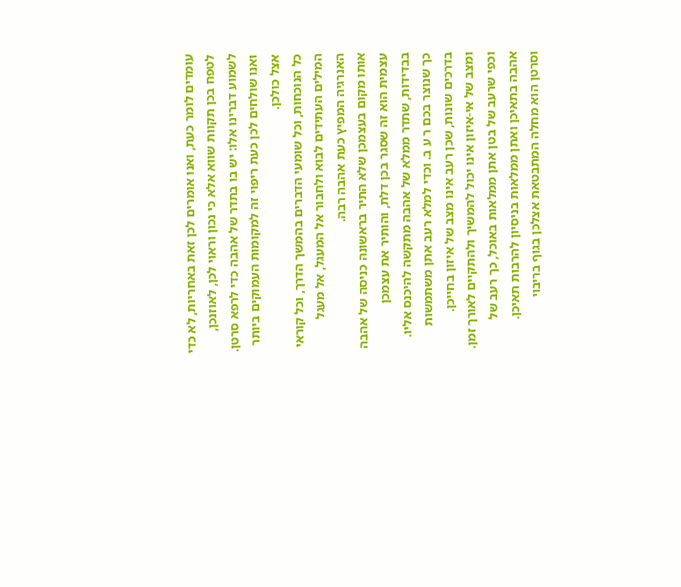עומדים לומר כעת, ואנו אומרים לכן זאת באחריות, לא כדי לטפח בכן תקוות שווא אלא כי נכון וראוי לכן, לאוזנכן, לשמוע דברינו אלו: יש בו בתדר של אהבה כדי לרפא סרטן.
ואנו שולחים לכן כעת ריפוי זה למקומות העמוקים ביותר אצל כולכן.
כל הנוכחות, וכל שומעי הדברים בהמשך הדרך, וכל קוראי המילים העתידים לבוא ולחבור אל המעגל, אל מעגל האנרגיה המפיץ כעת אהבה רבה.
אותו מקום בעצמכן שלא התיר בראשונה כניסה של אהבה עצמית הוא זה שסגר בכן דלת, והותיר את עצמכן בבדידות, שתדר ממלא של אהבה מתקשה להיכנס אליו.
כך שנוצר בכם ר ע ב. וכדי למלא רעב אתן משתמשות בדרכים שונות, שכן רעב אינו מצב של איזון בחייכן.
ומצב של אי-איזון אינו יכול להמשיך ולהתקיים לאורך זמן. וכפי שרעב של בטן אתן ממלאות באוכל, כך רעב של אהבה בתאיכן ואתן ממלאות בניסיון להרבות תאיכן.
וסרטן הוא מחלה המתבטאת אצלכן בגוף בריבוי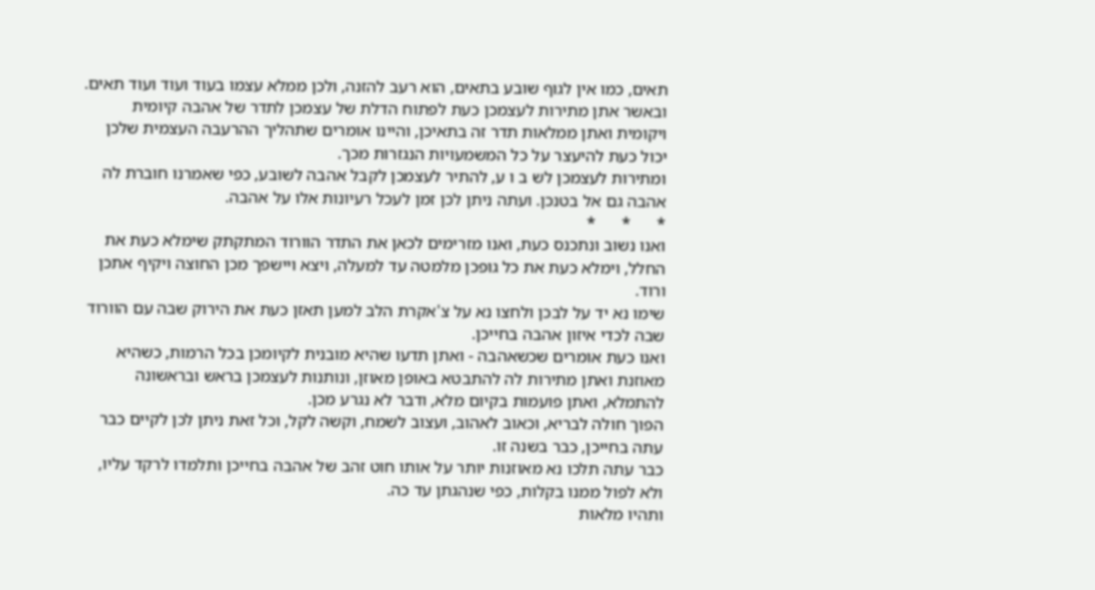תאים, כמו אין לגוף שובע בתאים, הוא רעב להזנה, ולכן ממלא עצמו בעוד ועוד ועוד תאים.
ובאשר אתן מתירות לעצמכן כעת לפתוח הדלת של עצמכן לתדר של אהבה קיומית ויקומית ואתן ממלאות תדר זה בתאיכן, והיינו אומרים שתהליך ההרעבה העצמית שלכן יכול כעת להיעצר על כל המשמעויות הנגזרות מכך.
ומתירות לעצמכן לש ב ו ע, להתיר לעצמכן לקבל אהבה לשובע, כפי שאמרנו חוברת לה אהבה גם אל בטנכן. ועתה ניתן לכן זמן לעכל רעיונות אלו על אהבה.
*      *      *
ואנו נשוב ונתכנס כעת, ואנו מזרימים לכאן את התדר הוורוד המתקתק שימלא כעת את החלל, וימלא כעת את כל גופכן מלמטה עד למעלה, ויצא ויישפך מכן החוצה ויקיף אתכן ורוד.
שימו נא יד על לבכן ולחצו נא על צ'אקרת הלב למען תאזן כעת את הירוק שבה עם הוורוד שבה לכדי איזון אהבה בחייכן.
ואנו כעת אומרים שכשאהבה - ואתן תדעו שהיא מובנית לקיומכן בכל הרמות, כשהיא מאוזנת ואתן מתירות לה להתבטא באופן מאוזן, ונותנות לעצמכן בראש ובראשונה להתמלא, ואתן פועמות בקיום מלא, ודבר לא נגרע מכן.
הפוך חולה לבריא, וכאוב לאהוב, ועצוב לשמח, וקשה לקל, וכל זאת ניתן לכן לקיים כבר עתה בחייכן, כבר בשנה זו.
כבר עתה תלכו נא מאוזנות יותר על אותו חוט זהב של אהבה בחייכן ותלמדו לרקד עליו, ולא לפול ממנו בקלות, כפי שנהגתן עד כה.
ותהיו מלאות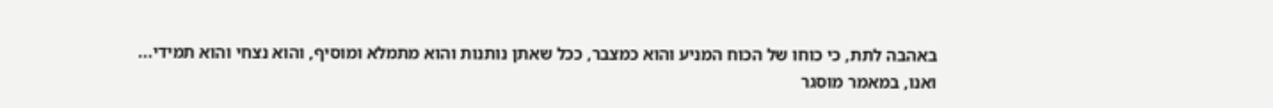באהבה לתת, כי כוחו של הכוח המניע והוא כמצבר, ככל שאתן נותנות והוא מתמלא ומוסיף, והוא נצחי והוא תמידי...
ואנו, במאמר מוסגר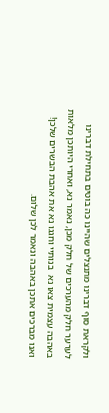ולקראת סוף דברינו מתנצלים שהיינו כה בוטים בתחילת דברינו לערער חלק מהערכים של חלק מכן, נאמר נא, ואחרי היותכן מלאות באהבה עצמית צאו נא  בנותיי וחגגו נא את אהבת הבשרים שלכן!
ואנו מברכים אתכן באהבה ונאמר לכן שלום.